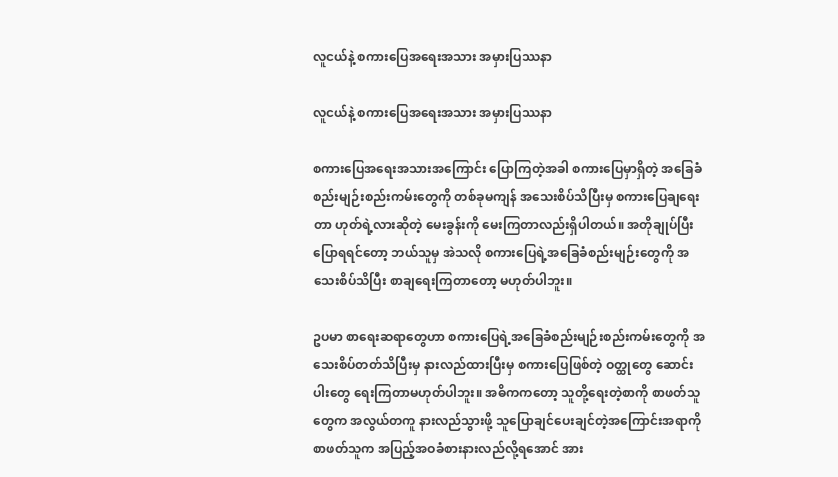လူငယ်နဲ့ စကားပြေအရေးအသား အမှားပြဿနာ

လူငယ်နဲ့ စကားပြေအရေးအသား အမှားပြဿနာ

စကားပြေအရေးအသားအကြောင်း ပြောကြတဲ့အခါ စကားပြေမှာရှိတဲ့ အခြေခံစည်းမျဉ်းစည်းကမ်းတွေကို တစ်ခုမကျန် အသေးစိပ်သိပြီးမှ စကားပြေချရေးတာ ဟုတ်ရဲ့လားဆိုတဲ့ မေးခွန်းကို မေးကြတာလည်းရှိပါတယ်။ အတိုချုပ်ပြီးပြောရရင်တော့ ဘယ်သူမှ အဲသလို စကားပြေရဲ့အခြေခံစည်းမျဉ်းတွေကို အသေးစိပ်သိပြီး စာချရေးကြတာတော့ မဟုတ်ပါဘူး။

ဥပမာ စာရေးဆရာတွေဟာ စကားပြေရဲ့အခြေခံစည်းမျဉ်းစည်းကမ်းတွေကို အသေးစိပ်တတ်သိပြီးမှ နားလည်ထားပြီးမှ စကားပြေဖြစ်တဲ့ ဝတ္ထုတွေ ဆောင်းပါးတွေ ရေးကြတာမဟုတ်ပါဘူး။ အဓိကကတော့ သူတို့ရေးတဲ့စာကို စာဖတ်သူတွေက အလွယ်တကူ နားလည်သွားဖို့ သူပြောချင်ပေးချင်တဲ့အကြောင်းအရာကို စာဖတ်သူက အပြည့်အဝခံစားနားလည်လို့ရအောင် အား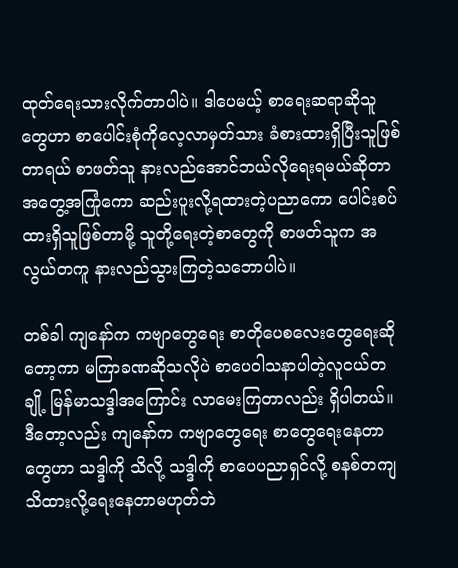ထုတ်ရေးသားလိုက်တာပါပဲ။ ဒါပေမယ့် စာရေးဆရာဆိုသူတွေဟာ စာပေါင်းစုံကိုလေ့လာမှတ်သား ခံစားထားရှိပြီးသူဖြစ်တာရယ် စာဖတ်သူ နားလည်အောင်ဘယ်လိုရေးရမယ်ဆိုတာ အတွေ့အကြုံကော ဆည်းပူးလို့ရထားတဲ့ပညာကော ပေါင်းစပ်ထားရှိသူဖြစ်တာမို့ သူတို့ရေးတဲ့စာတွေကို စာဖတ်သူက အလွယ်တကူ နားလည်သွားကြတဲ့သဘောပါပဲ။

တစ်ခါ ကျနော်က ကဗျာတွေရေး စာတိုပေစလေးတွေရေးဆိုတော့ကာ မကြာခဏဆိုသလိုပဲ စာပေဝါသနာပါတဲ့လူငယ်တချို့ မြန်မာသဒ္ဒါအကြောင်း လာမေးကြတာလည်း ရှိပါတယ်။ ဒီတော့လည်း ကျနော်က ကဗျာတွေရေး စာတွေရေးနေတာတွေဟာ သဒ္ဒါကို သိလို့ သဒ္ဒါကို စာပေပညာရှင်လို့ စနစ်တကျ သိထားလို့ရေးနေတာမဟုတ်ဘဲ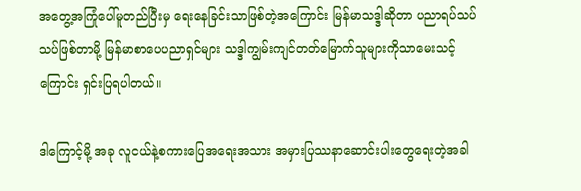အတွေ့အကြုံပေါ်မူတည်ပြီးမှ ရေးနေခြင်းသာဖြစ်တဲ့အကြောင်း မြန်မာသဒ္ဒါဆိုတာ ပညာရပ်သပ်သပ်ဖြစ်တာမို့ မြန်မာစာပေပညာရှင်များ သဒ္ဒါကျွမ်းကျင်တတ်မြောက်သူများကိုသာမေးသင့်ကြောင်း ရှင်းပြရပါတယ်။

ဒါကြောင့်မို့ အခု လူငယ်နဲ့စကားပြေအရေးအသား အမှားပြဿနာဆောင်းပါးတွေရေးတဲ့အခါ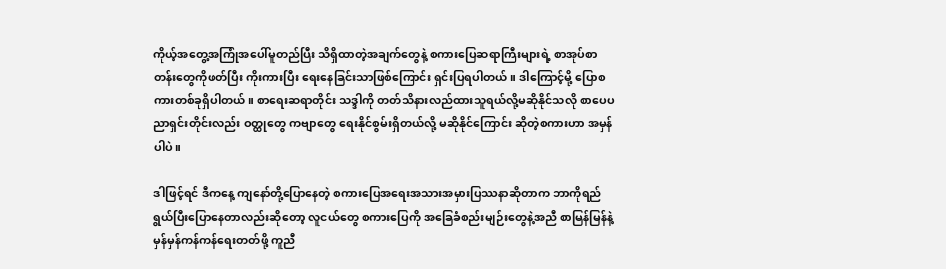ကိုယ့်အတွေ့အကြုံအပေါ်မူတည်ပြီး သိရှိထာတဲ့အချက်တွေနဲ့ စကားပြေဆရာကြီးများရဲ့ စာအုပ်စာတန်းတွေကိုဖတ်ပြီး ကိုးကားပြီး ရေးနေခြင်းသာဖြစ်ကြောင်း ရှင်းပြရပါတယ်။ ဒါကြောင့်မို့ ပြောစကားတစ်ခုရှိပါတယ်။ စာရေးဆရာတိုင်း သဒ္ဒါကို တတ်သိနားလည်ထားသူရယ်လို့မဆိုနိုင်သလို စာပေပညာရှင်းတိုင်းလည်း ဝတ္ထုတွေ ကဗျာတွေ ရေးနိုင်စွမ်းရှိတယ်လို့ မဆိုနိုင်ကြောင်း ဆိုတဲ့စကားဟာ အမှန်ပါပဲ။

ဒါဖြင့်ရင် ဒီကနေ့ ကျနော်တို့ပြောနေတဲ့ စကားပြေအရေးအသားအမှားပြဿနာဆိုတာက ဘာကိုရည်ရွယ်ပြီးပြောနေတာလည်းဆိုတော့ လူငယ်တွေ စကားပြေကို အခြေခံစည်းမျဉ်းတွေနဲ့အညီ စာမြန်မြန်နဲ့ မှန်မှန်ကန်ကန်ရေးတတ်ဖို့ ကူညီ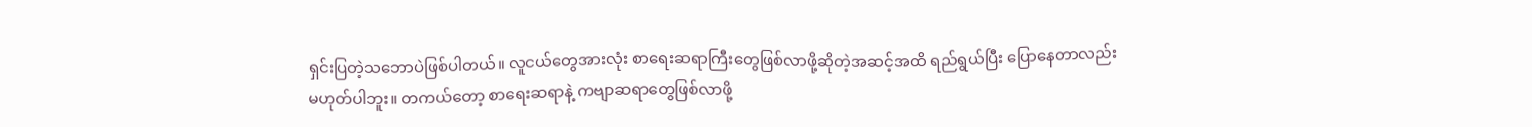ရှင်းပြတဲ့သဘောပဲဖြစ်ပါတယ်။ လူငယ်တွေအားလုံး စာရေးဆရာကြီးတွေဖြစ်လာဖို့ဆိုတဲ့အဆင့်အထိ ရည်ရွယ်ပြီး ပြောနေတာလည်းမဟုတ်ပါဘူး။ တကယ်တော့ စာရေးဆရာနဲ့ ကဗျာဆရာတွေဖြစ်လာဖို့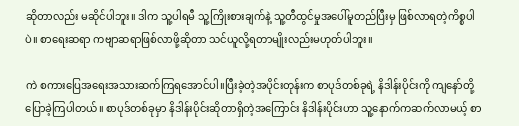ဆိုတာလည်း မဆိုင်ပါဘူး။ ဒါက သူ့ပါရမီ သူ့ကြိုးစားချက်နဲ့ သူ့တီထွင်မှုအပေါ်မူတည်ပြီးမှ ဖြစ်လာရတဲ့ကိစ္စပါပဲ။ စာရေးဆရာ ကဗျာဆရာဖြစ်လာဖို့ဆိုတာ သင်ယူလို့ရတာမျိုးလည်းမဟုတ်ပါဘူး။

ကဲ စကားပြေအရေးအသားဆက်ကြရအောင်ပါ။ပြီးခဲ့တဲ့အပိုင်းတုန်းက စာပုဒ်တစ်ခုရဲ့ နိဒါန်းပိုင်းကို ကျနော်တို့ပြောခဲ့ကြပါတယ်။ စာပုဒ်တစ်ခုမှာ နိဒါန်းပိုင်းဆိုတာရှိတဲ့အကြောင်း နိဒါန်းပိုင်းဟာ သူ့နောက်ကဆက်လာမယ့် စာ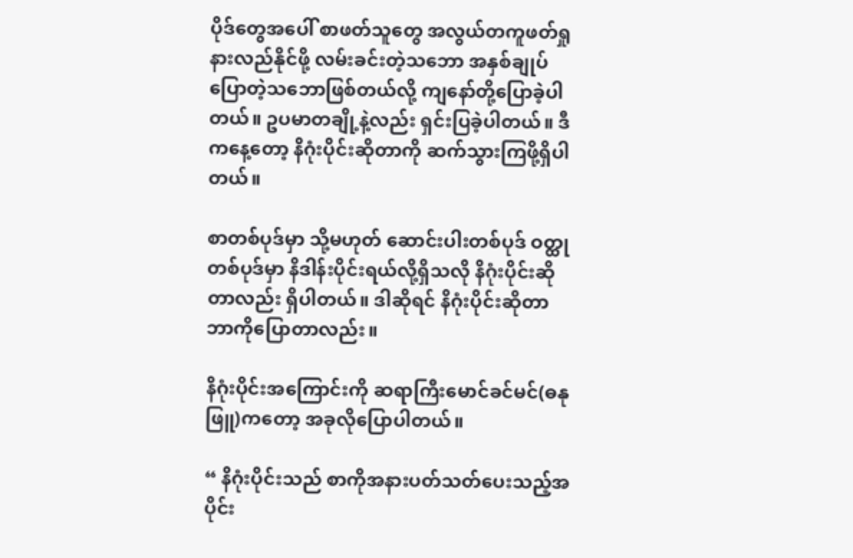ပိုဒ်တွေအပေါ် စာဖတ်သူတွေ အလွယ်တကူဖတ်ရှုနားလည်နိုင်ဖို့ လမ်းခင်းတဲ့သဘော အနှစ်ချုပ်ပြောတဲ့သဘောဖြစ်တယ်လို့ ကျနော်တို့ပြောခဲ့ပါတယ်။ ဥပမာတချို့နဲ့လည်း ရှင်းပြခဲ့ပါတယ်။ ဒီကနေ့တော့ နိဂုံးပိုင်းဆိုတာကို ဆက်သွားကြဖို့ရှိပါတယ်။

စာတစ်ပုဒ်မှာ သို့မဟုတ် ဆောင်းပါးတစ်ပုဒ် ဝတ္ထုတစ်ပုဒ်မှာ နိဒါန်းပိုင်းရယ်လို့ရှိသလို နိဂုံးပိုင်းဆိုတာလည်း ရှိပါတယ်။ ဒါဆိုရင် နိဂုံးပိုင်းဆိုတာ ဘာကိုပြောတာလည်း။

နိဂုံးပိုင်းအကြောင်းကို ဆရာကြီးမောင်ခင်မင်(ဓနုဖြူ)ကတော့ အခုလိုပြောပါတယ်။

“ နိဂုံးပိုင်းသည် စာကိုအနားပတ်သတ်ပေးသည့်အပိုင်း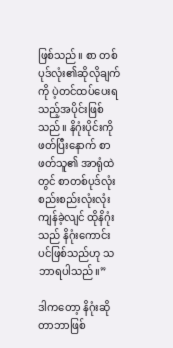ဖြစ်သည်။ စာ တစ်ပုဒ်လုံး၏ဆိုလိုချက်ကို ပဲ့တင်ထပ်ပေးရသည့်အပိုင်းဖြစ်သည်။ နိဂုံးပိုင်းကိုဖတ်ပြီးနောက် စာဖတ်သူ၏ အာရုံထဲတွင် စာတစ်ပုဒ်လုံး စည်းစည်းလုံးလုံးကျန်ခဲ့လျင် ထိုနိဂုံးသည် နိဂုံးကောင်းပင်ဖြစ်သည်ဟု သဘာရပါသည်။”

ဒါကတော့ နိဂုံးဆိုတာဘာဖြစ်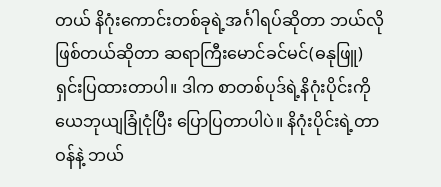တယ် နိဂုံးကောင်းတစ်ခုရဲ့အင်္ဂါရပ်ဆိုတာ ဘယ်လိုဖြစ်တယ်ဆိုတာ ဆရာကြီးမောင်ခင်မင်(ဓနုဖြူ) ရှင်းပြထားတာပါ။ ဒါက စာတစ်ပုဒ်ရဲ့နိဂုံးပိုင်းကို ယေဘုယျခြုံငုံပြီး ပြောပြတာပါပဲ။ နိဂုံးပိုင်းရဲ့တာဝန်နဲ့ ဘယ်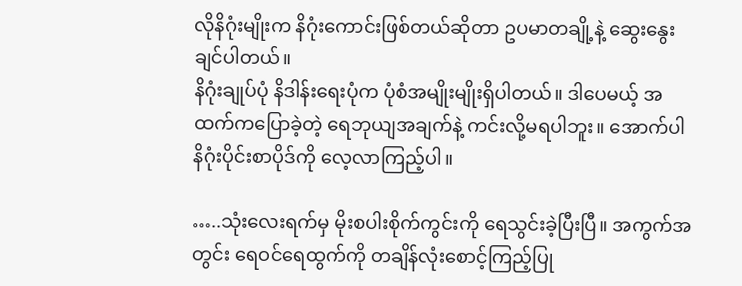လိုနိဂုံးမျိုးက နိဂုံးကောင်းဖြစ်တယ်ဆိုတာ ဥပမာတချို့နဲ့ ဆွေးနွေးချင်ပါတယ်။
နိဂုံးချုပ်ပုံ နိဒါန်းရေးပုံက ပုံစံအမျိုးမျိုးရှိပါတယ်။ ဒါပေမယ့် အထက်ကပြောခဲ့တဲ့ ရေဘုယျအချက်နဲ့ ကင်းလို့မရပါဘူး။ အောက်ပါ နိဂုံးပိုင်းစာပိုဒ်ကို လေ့လာကြည့်ပါ။

…..သုံးလေးရက်မှ မိုးစပါးစိုက်ကွင်းကို ရေသွင်းခဲ့ပြီးပြီ။ အကွက်အတွင်း ရေဝင်ရေထွက်ကို တချိန်လုံးစောင့်ကြည့်ပြု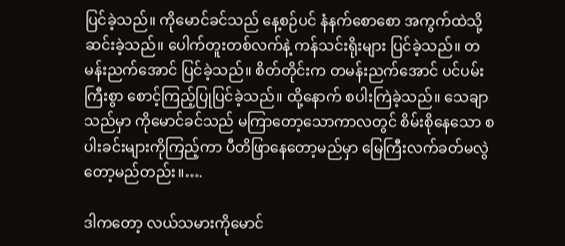ပြင်ခဲ့သည်။ ကိုမောင်ခင်သည် နေ့စဉ်ပင် နံနက်စောစော အကွက်ထဲသို့ဆင်းခဲ့သည်။ ပေါက်တူးတစ်လက်နဲ့ ကန်သင်းရိုးများ ပြင်ခဲ့သည်။ တမန်းညက်အောင် ပြင်ခဲ့သည်။ စိတ်တိုင်းက တမန်းညက်အောင် ပင်ပမ်းကြီးစွာ စောင့်ကြည့်ပြုပြင်ခဲ့သည်။ ထို့နောက် စပါးကြဲခဲ့သည်။ သေချာသည်မှာ ကိုမောင်ခင်သည် မကြာတော့သောကာလတွင် စိမ်းစိုနေသော စပါးခင်းများကိုကြည့်ကာ ပီတိဖြာနေတော့မည်မှာ မြေကြီးလက်ခတ်မလွဲတော့မည်တည်း။….

ဒါကတော့ လယ်သမားကိုမောင်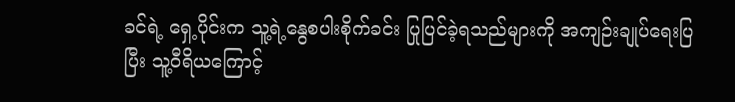ခင်ရဲ့ ရှေ့ပိုင်းက သူ့ရဲ့နွေစပါးစိုက်ခင်း ပြုပြင်ခဲ့ရသည်များကို အကျဉ်းချုပ်ရေးပြပြီး သူ့ဝီရိယကြောင့်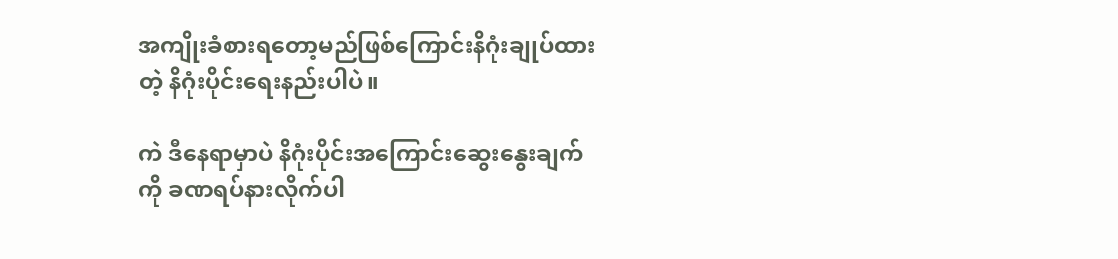အကျိုးခံစားရတော့မည်ဖြစ်ကြောင်းနိဂုံးချုပ်ထားတဲ့ နိဂုံးပိုင်းရေးနည်းပါပဲ။

ကဲ ဒီနေရာမှာပဲ နိဂုံးပိုင်းအကြောင်းဆွေးနွေးချက်ကို ခဏရပ်နားလိုက်ပါ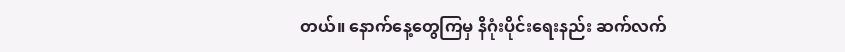တယ်။ နောက်နေ့တွေကြမှ နိဂုံးပိုင်းရေးနည်း ဆက်လက်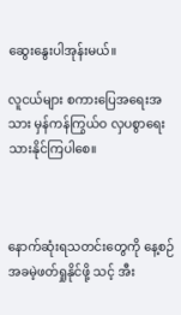ဆွေးနွေးပါအုန်းမယ်။

လူငယ်များ စကားပြေအရေးအသား မှန်ကန်ကြွယ်ဝ လှပစွာရေးသားနိုင်ကြပါစေ။



နောက်ဆုံးရသတင်းတွေကို နေ့စဉ် အခမဲ့ဖတ်ရှုနိုင်ဖို့ သင့် အီး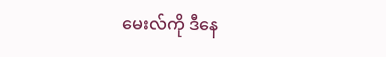မေးလ်ကို ဒီနေ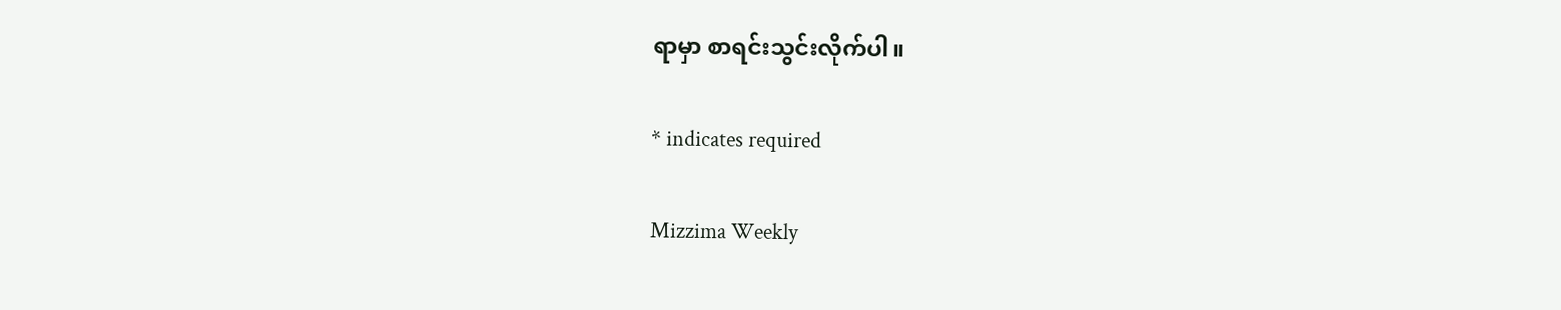ရာမှာ စာရင်းသွင်းလိုက်ပါ။

* indicates required

Mizzima Weekly